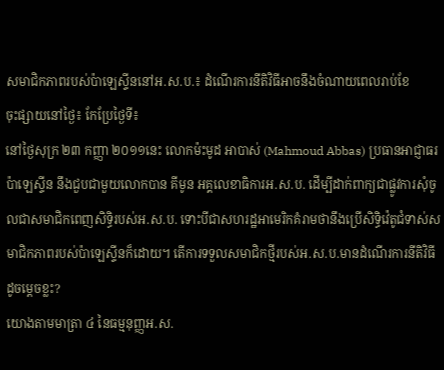សមាជិកភាពរបស់ប៉ាឡេស្ទីននៅអ.ស.ប.៖ ដំណើរការនីតិវិធីអាចនឹងចំណាយពេលរាប់ខែ
ចុះផ្សាយនៅថ្ងៃ៖ កែប្រែថ្ងៃទី៖
នៅថ្ងៃសុក្រ ២៣ កញ្ញា ២០១១នេះ លោកម៉ះមូដ អាបាស់ (Mahmoud Abbas) ប្រធានអាជ្ញាធរប៉ាឡេស្ទីន នឹងជួបជាមួយលោកបាន គីមូន អគ្គលេខាធិការអ.ស.ប. ដើម្បីដាក់ពាក្យជាផ្លូវការសុំចូលជាសមាជិកពេញសិទ្ធិរបស់អ.ស.ប. ទោះបីជាសហរដ្ឋអាមេរិកគំរាមថានឹងប្រើសិទ្ធិវ៉េតូជំទាស់សមាជិកភាពរបស់ប៉ាឡេស្ទីនក៏ដោយ។ តើការទទួលសមាជិកថ្មីរបស់អ.ស.ប.មានដំណើរការនីតិវិធីដូចម្តេចខ្លះ?
យោងតាមមាត្រា ៤ នៃធម្មនុញ្ញអ.ស.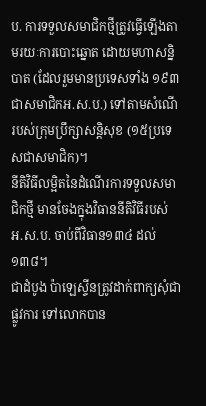ប. ការទទួលសមាជិកថ្មីត្រូវធ្វើឡើងតាមរយៈការបោះឆ្នោត ដោយមហាសន្និបាត (ដែលរួមមានប្រទេសទាំង ១៩៣ ជាសមាជិកអ.ស.ប.) ទៅតាមសំណើរបស់ក្រុមប្រឹក្សាសន្តិសុខ (១៥ប្រទេសជាសមាជិក)។
នីតិវិធីលម្អិតនៃដំណើរការទទួលសមាជិកថ្មី មានចែងក្នុងវិធាននីតិវិធីរបស់អ.ស.ប. ចាប់ពីវិធាន១៣៤ ដល់ ១៣៨។
ជាដំបូង ប៉ាឡេស្ទីនត្រូវដាក់ពាក្យសុំជាផ្លូវការ ទៅលោកបាន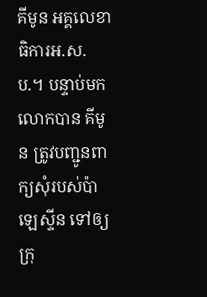គីមូន អគ្គលេខាធិការអ.ស.ប.។ បន្ទាប់មក លោកបាន គីមូន ត្រូវបញ្ជូនពាក្យសុំរបស់ប៉ាឡេស្ទីន ទៅឲ្យក្រុ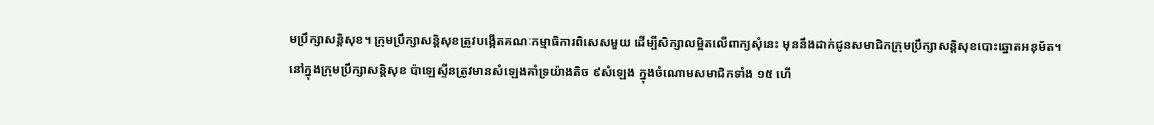មប្រឹក្សាសន្តិសុខ។ ក្រុមប្រឹក្សាសន្តិសុខត្រូវបង្កើតគណៈកម្មាធិការពិសេសមួយ ដើម្បីសិក្សាលម្អិតលើពាក្យសុំនេះ មុននឹងដាក់ជូនសមាជិកក្រុមប្រឹក្សាសន្តិសុខបោះឆ្នោតអនុម័ត។
នៅក្នុងក្រុមប្រឹក្សាសន្តិសុខ ប៉ាឡេស្ទីនត្រូវមានសំឡេងគាំទ្រយ៉ាងតិច ៩សំឡេង ក្នុងចំណោមសមាជិកទាំង ១៥ ហើ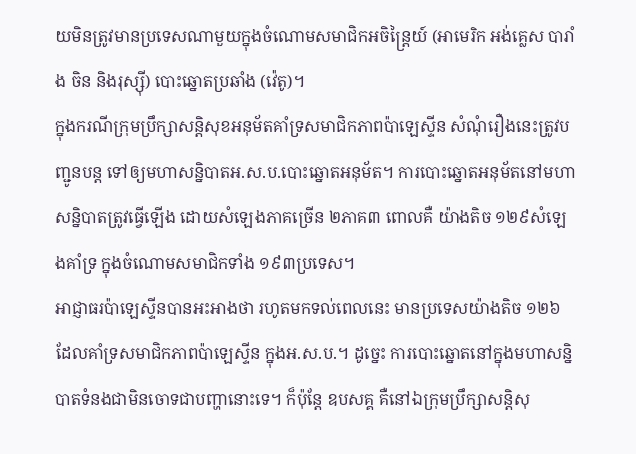យមិនត្រូវមានប្រទេសណាមួយក្នុងចំណោមសមាជិកអចិន្រ្តៃយ៍ (អាមេរិក អង់គ្លេស បារាំង ចិន និងរុស្ស៊ី) បោះឆ្នោតប្រឆាំង (វ៉េតូ)។
ក្នុងករណីក្រុមប្រឹក្សាសន្តិសុខអនុម័តគាំទ្រសមាជិកភាពប៉ាឡេស្ទីន សំណុំរឿងនេះត្រូវបញ្ជូនបន្ត ទៅឲ្យមហាសន្និបាតអ.ស.ប.បោះឆ្នោតអនុម័ត។ ការបោះឆ្នោតអនុម័តនៅមហាសន្និបាតត្រូវធ្វើឡើង ដោយសំឡេងភាគច្រើន ២ភាគ៣ ពោលគឺ យ៉ាងតិច ១២៩សំឡេងគាំទ្រ ក្នុងចំណោមសមាជិកទាំង ១៩៣ប្រទេស។
អាជ្ញាធរប៉ាឡេស្ទីនបានអះអាងថា រហូតមកទល់ពេលនេះ មានប្រទេសយ៉ាងតិច ១២៦ ដែលគាំទ្រសមាជិកភាពប៉ាឡេស្ទីន ក្នុងអ.ស.ប.។ ដូច្នេះ ការបោះឆ្នោតនៅក្នុងមហាសន្និបាតទំនងជាមិនចោទជាបញ្ហានោះទេ។ ក៏ប៉ុន្តែ ឧបសគ្គ គឺនៅឯក្រុមប្រឹក្សាសន្តិសុ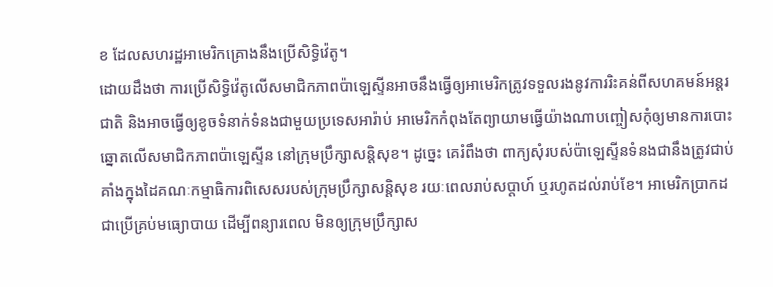ខ ដែលសហរដ្ឋអាមេរិកគ្រោងនឹងប្រើសិទ្ធិវ៉េតូ។
ដោយដឹងថា ការប្រើសិទ្ធិវ៉េតូលើសមាជិកភាពប៉ាឡេស្ទីនអាចនឹងធ្វើឲ្យអាមេរិកត្រូវទទួលរងនូវការរិះគន់ពីសហគមន៍អន្តរជាតិ និងអាចធ្វើឲ្យខូចទំនាក់ទំនងជាមួយប្រទេសអារ៉ាប់ អាមេរិកកំពុងតែព្យាយាមធ្វើយ៉ាងណាបញ្ចៀសកុំឲ្យមានការបោះឆ្នោតលើសមាជិកភាពប៉ាឡេស្ទីន នៅក្រុមប្រឹក្សាសន្តិសុខ។ ដូច្នេះ គេរំពឹងថា ពាក្យសុំរបស់ប៉ាឡេស្ទីនទំនងជានឹងត្រូវជាប់គាំងក្នុងដៃគណៈកម្មាធិការពិសេសរបស់ក្រុមប្រឹក្សាសន្តិសុខ រយៈពេលរាប់សប្តាហ៍ ឬរហូតដល់រាប់ខែ។ អាមេរិកប្រាកដជាប្រើគ្រប់មធ្យោបាយ ដើម្បីពន្យារពេល មិនឲ្យក្រុមប្រឹក្សាស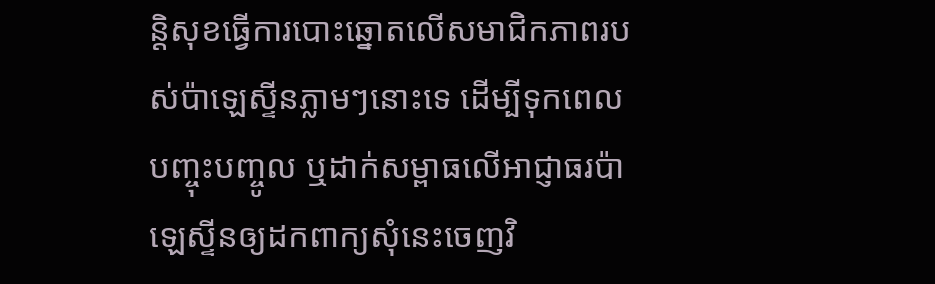ន្តិសុខធ្វើការបោះឆ្នោតលើសមាជិកភាពរបស់ប៉ាឡេស្ទីនភ្លាមៗនោះទេ ដើម្បីទុកពេលបញ្ចុះបញ្ចូល ឬដាក់សម្ពាធលើអាជ្ញាធរប៉ាឡេស្ទីនឲ្យដកពាក្យសុំនេះចេញវិ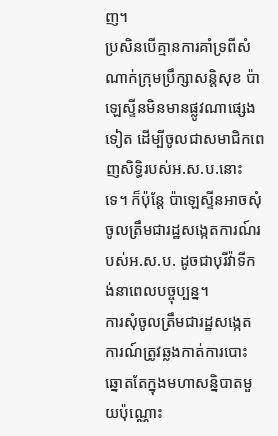ញ។
ប្រសិនបើគ្មានការគាំទ្រពីសំណាក់ក្រុមប្រឹក្សាសន្តិសុខ ប៉ាឡេស្ទីនមិនមានផ្លូវណាផ្សេងទៀត ដើម្បីចូលជាសមាជិកពេញសិទ្ធិរបស់អ.ស.ប.នោះទេ។ ក៏ប៉ុន្តែ ប៉ាឡេស្ទីនអាចសុំចូលត្រឹមជារដ្ឋសង្កេតការណ៍របស់អ.ស.ប. ដូចជាបុរីវ៉ាទីកង់នាពេលបច្ចុប្បន្ន។
ការសុំចូលត្រឹមជារដ្ឋសង្កេតការណ៍ត្រូវឆ្លងកាត់ការបោះឆ្នោតតែក្នុងមហាសន្និបាតមួយប៉ុណ្ណោះ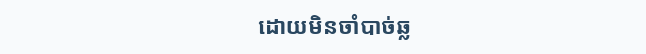ដោយមិនចាំបាច់ឆ្ល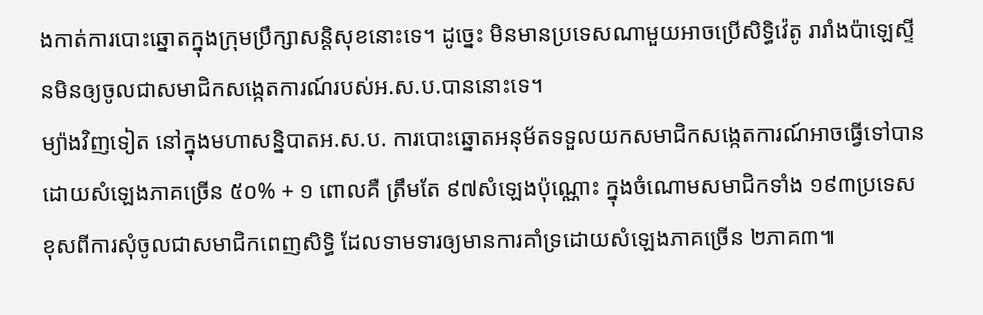ងកាត់ការបោះឆ្នោតក្នុងក្រុមប្រឹក្សាសន្តិសុខនោះទេ។ ដូច្នេះ មិនមានប្រទេសណាមួយអាចប្រើសិទ្ធិវ៉េតូ រារាំងប៉ាឡេស្ទីនមិនឲ្យចូលជាសមាជិកសង្កេតការណ៍របស់អ.ស.ប.បាននោះទេ។
ម្យ៉ាងវិញទៀត នៅក្នុងមហាសន្និបាតអ.ស.ប. ការបោះឆ្នោតអនុម័តទទួលយកសមាជិកសង្កេតការណ៍អាចធ្វើទៅបាន ដោយសំឡេងភាគច្រើន ៥០% + ១ ពោលគឺ ត្រឹមតែ ៩៧សំឡេងប៉ុណ្ណោះ ក្នុងចំណោមសមាជិកទាំង ១៩៣ប្រទេស ខុសពីការសុំចូលជាសមាជិកពេញសិទ្ធិ ដែលទាមទារឲ្យមានការគាំទ្រដោយសំឡេងភាគច្រើន ២ភាគ៣៕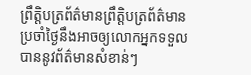ព្រឹត្តិបត្រព័ត៌មានព្រឹត្តិបត្រព័ត៌មានប្រចាំថ្ងៃនឹងអាចឲ្យលោកអ្នកទទួលបាននូវព័ត៌មានសំខាន់ៗ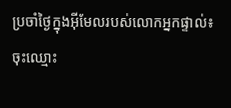ប្រចាំថ្ងៃក្នុងអ៊ីមែលរបស់លោកអ្នកផ្ទាល់៖
ចុះឈ្មោះ